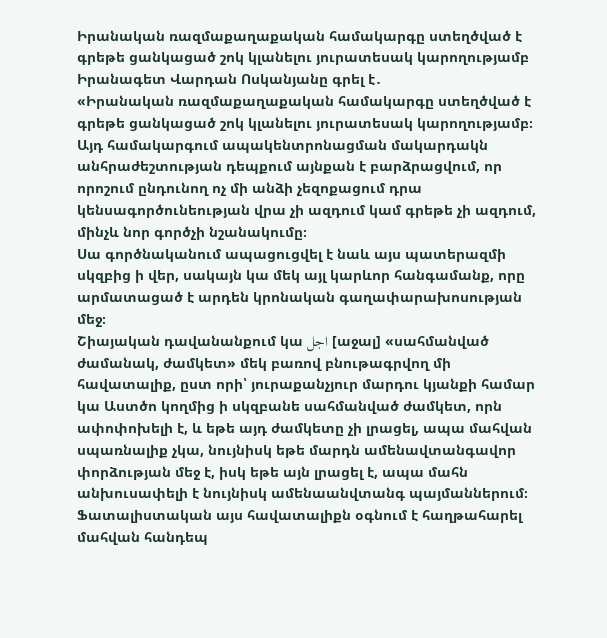Իրանական ռազմաքաղաքական համակարգը ստեղծված է գրեթե ցանկացած շոկ կլանելու յուրատեսակ կարողությամբ
Իրանագետ Վարդան Ոսկանյանը գրել է․
«Իրանական ռազմաքաղաքական համակարգը ստեղծված է գրեթե ցանկացած շոկ կլանելու յուրատեսակ կարողությամբ։
Այդ համակարգում ապակենտրոնացման մակարդակն անհրաժեշտության դեպքում այնքան է բարձրացվում, որ որոշում ընդունող ոչ մի անձի չեզոքացում դրա կենսագործունեության վրա չի ազդում կամ գրեթե չի ազդում, մինչև նոր գործչի նշանակումը։
Սա գործնականում ապացուցվել է նաև այս պատերազմի սկզբից ի վեր, սակայն կա մեկ այլ կարևոր հանգամանք, որը արմատացած է արդեն կրոնական գաղափարախոսության մեջ։
Շիայական դավանանքում կա اجل [աջալ] «սահմանված ժամանակ, ժամկետ» մեկ բառով բնութագրվող մի հավատալիք, ըստ որի՝ յուրաքանչյուր մարդու կյանքի համար կա Աստծո կողմից ի սկզբանե սահմանված ժամկետ, որն ափոփոխելի է, և եթե այդ ժամկետը չի լրացել, ապա մահվան սպառնալիք չկա, նույնիսկ եթե մարդն ամենավտանգավոր փորձության մեջ է, իսկ եթե այն լրացել է, ապա մահն անխուսափելի է նույնիսկ ամենաանվտանգ պայմաններում։
Ֆատալիստական այս հավատալիքն օգնում է հաղթահարել մահվան հանդեպ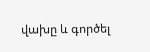վախը և գործել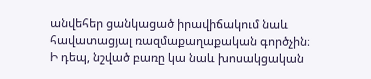անվեհեր ցանկացած իրավիճակում նաև հավատացյալ ռազմաքաղաքական գործչին։
Ի դեպ, նշված բառը կա նաև խոսակցական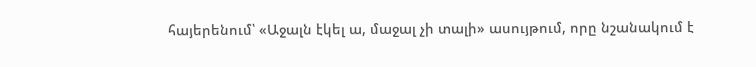հայերենում՝ «Աջալն էկել ա, մաջալ չի տալի» ասույթում, որը նշանակում է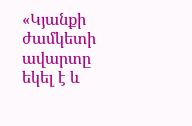«Կյանքի ժամկետի ավարտը եկել է և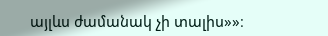այլևս ժամանակ չի տալիս»»։